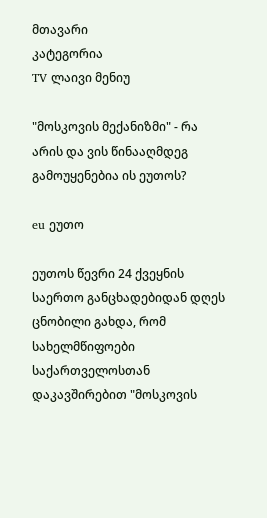მთავარი
კატეგორია
TV ლაივი მენიუ

"მოსკოვის მექანიზმი" - რა არის და ვის წინააღმდეგ გამოუყენებია ის ეუთოს?

eu ეუთო

ეუთოს წევრი 24 ქვეყნის საერთო განცხადებიდან დღეს ცნობილი გახდა, რომ სახელმწიფოები საქართველოსთან დაკავშირებით "მოსკოვის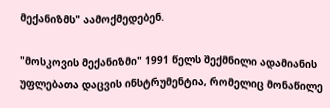მექანიზმს" აამოქმედებენ.

"მოსკოვის მექანიზმი" 1991 წელს შექმნილი ადამიანის უფლებათა დაცვის ინსტრუმენტია, რომელიც მონაწილე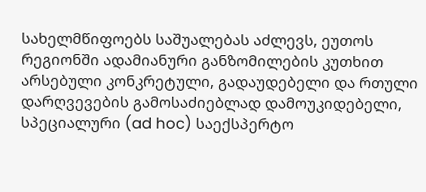სახელმწიფოებს საშუალებას აძლევს, ეუთოს რეგიონში ადამიანური განზომილების კუთხით არსებული კონკრეტული, გადაუდებელი და რთული დარღვევების გამოსაძიებლად დამოუკიდებელი, სპეციალური (ad hoc) საექსპერტო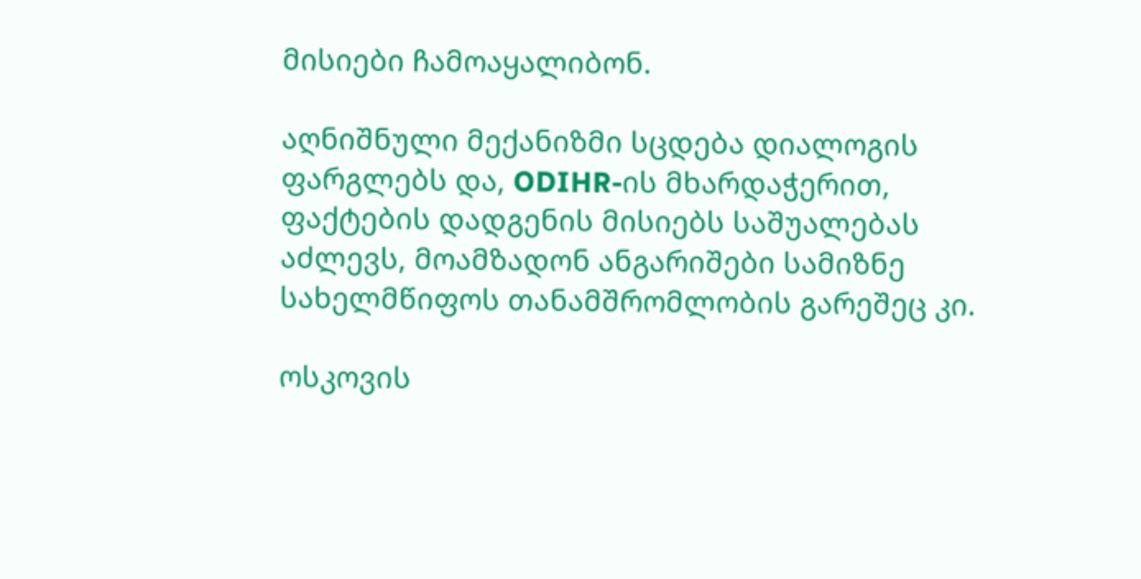მისიები ჩამოაყალიბონ.

აღნიშნული მექანიზმი სცდება დიალოგის ფარგლებს და, ODIHR-ის მხარდაჭერით, ფაქტების დადგენის მისიებს საშუალებას აძლევს, მოამზადონ ანგარიშები სამიზნე სახელმწიფოს თანამშრომლობის გარეშეც კი.

ოსკოვის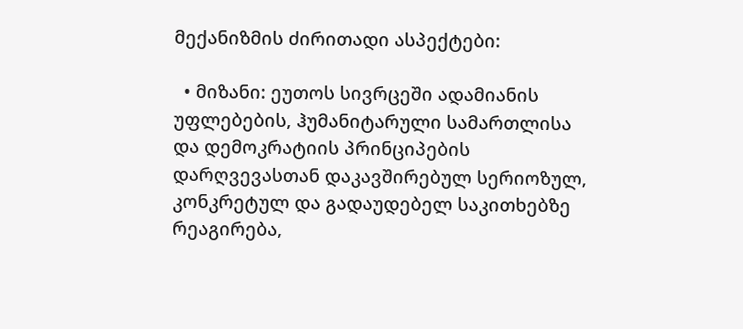მექანიზმის ძირითადი ასპექტები:

  • მიზანი: ეუთოს სივრცეში ადამიანის უფლებების, ჰუმანიტარული სამართლისა და დემოკრატიის პრინციპების დარღვევასთან დაკავშირებულ სერიოზულ, კონკრეტულ და გადაუდებელ საკითხებზე რეაგირება,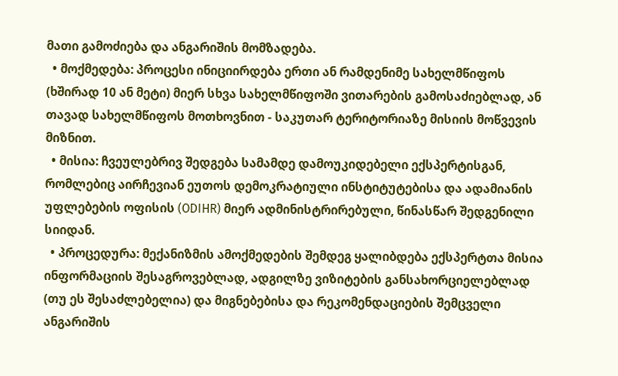მათი გამოძიება და ანგარიშის მომზადება.
  • მოქმედება: პროცესი ინიციირდება ერთი ან რამდენიმე სახელმწიფოს (ხშირად 10 ან მეტი) მიერ სხვა სახელმწიფოში ვითარების გამოსაძიებლად, ან თავად სახელმწიფოს მოთხოვნით - საკუთარ ტერიტორიაზე მისიის მოწვევის მიზნით.
  • მისია: ჩვეულებრივ შედგება სამამდე დამოუკიდებელი ექსპერტისგან, რომლებიც აირჩევიან ეუთოს დემოკრატიული ინსტიტუტებისა და ადამიანის უფლებების ოფისის (ODIHR) მიერ ადმინისტრირებული, წინასწარ შედგენილი სიიდან.
  • პროცედურა: მექანიზმის ამოქმედების შემდეგ ყალიბდება ექსპერტთა მისია ინფორმაციის შესაგროვებლად, ადგილზე ვიზიტების განსახორციელებლად (თუ ეს შესაძლებელია) და მიგნებებისა და რეკომენდაციების შემცველი ანგარიშის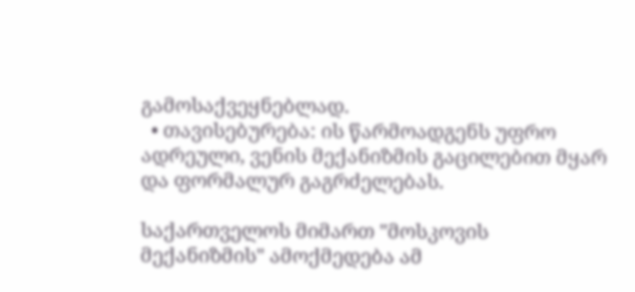გამოსაქვეყნებლად.
  • თავისებურება: ის წარმოადგენს უფრო ადრეული, ვენის მექანიზმის გაცილებით მყარ და ფორმალურ გაგრძელებას.

საქართველოს მიმართ "მოსკოვის მექანიზმის" ამოქმედება ამ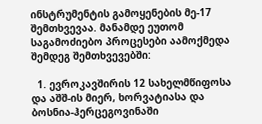ინსტრუმენტის გამოყენების მე-17 შემთხვევაა. მანამდე ეუთომ საგამოძიებო პროცესები აამოქმედა შემდეგ შემთხვევებში:

  1. ევროკავშირის 12 სახელმწიფოსა და აშშ-ის მიერ, ხორვატიასა და ბოსნია-ჰერცეგოვინაში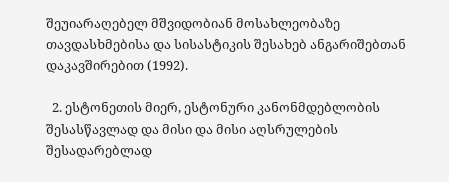შეუიარაღებელ მშვიდობიან მოსახლეობაზე თავდასხმებისა და სისასტიკის შესახებ ანგარიშებთან დაკავშირებით (1992).

  2. ესტონეთის მიერ, ესტონური კანონმდებლობის შესასწავლად და მისი და მისი აღსრულების შესადარებლად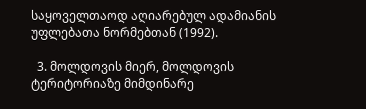საყოველთაოდ აღიარებულ ადამიანის უფლებათა ნორმებთან (1992).

  3. მოლდოვის მიერ, მოლდოვის ტერიტორიაზე მიმდინარე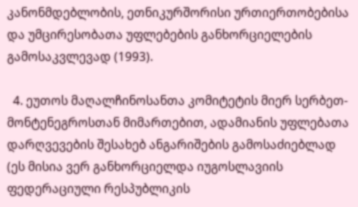კანონმდებლობის, ეთნიკურშორისი ურთიერთობებისა და უმცირესობათა უფლებების განხორციელების გამოსაკვლევად (1993).

  4. ეუთოს მაღალჩინოსანთა კომიტეტის მიერ სერბეთ-მონტენეგროსთან მიმართებით, ადამიანის უფლებათა დარღვევების შესახებ ანგარიშების გამოსაძიებლად (ეს მისია ვერ განხორციელდა იუგოსლავიის ფედერაციული რესპუბლიკის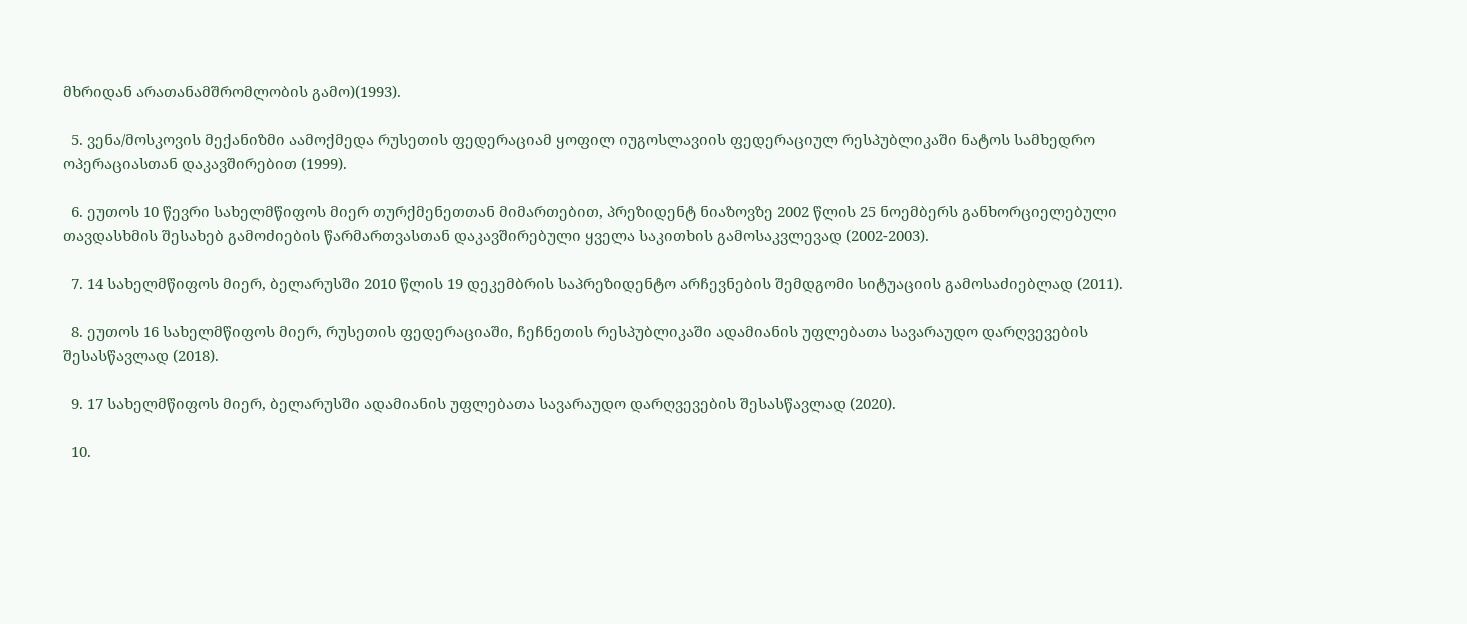მხრიდან არათანამშრომლობის გამო)(1993).

  5. ვენა/მოსკოვის მექანიზმი აამოქმედა რუსეთის ფედერაციამ ყოფილ იუგოსლავიის ფედერაციულ რესპუბლიკაში ნატოს სამხედრო ოპერაციასთან დაკავშირებით (1999).

  6. ეუთოს 10 წევრი სახელმწიფოს მიერ თურქმენეთთან მიმართებით, პრეზიდენტ ნიაზოვზე 2002 წლის 25 ნოემბერს განხორციელებული თავდასხმის შესახებ გამოძიების წარმართვასთან დაკავშირებული ყველა საკითხის გამოსაკვლევად (2002-2003).

  7. 14 სახელმწიფოს მიერ, ბელარუსში 2010 წლის 19 დეკემბრის საპრეზიდენტო არჩევნების შემდგომი სიტუაციის გამოსაძიებლად (2011).

  8. ეუთოს 16 სახელმწიფოს მიერ, რუსეთის ფედერაციაში, ჩეჩნეთის რესპუბლიკაში ადამიანის უფლებათა სავარაუდო დარღვევების შესასწავლად (2018).

  9. 17 სახელმწიფოს მიერ, ბელარუსში ადამიანის უფლებათა სავარაუდო დარღვევების შესასწავლად (2020).

  10.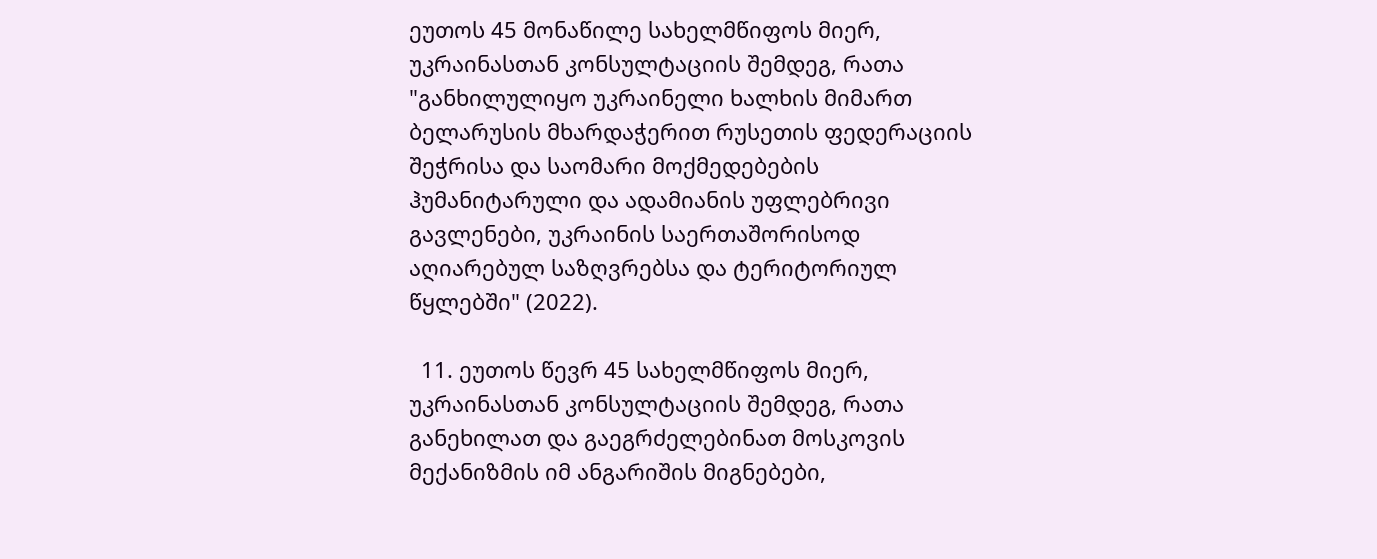ეუთოს 45 მონაწილე სახელმწიფოს მიერ, უკრაინასთან კონსულტაციის შემდეგ, რათა "განხილულიყო უკრაინელი ხალხის მიმართ ბელარუსის მხარდაჭერით რუსეთის ფედერაციის შეჭრისა და საომარი მოქმედებების ჰუმანიტარული და ადამიანის უფლებრივი გავლენები, უკრაინის საერთაშორისოდ აღიარებულ საზღვრებსა და ტერიტორიულ წყლებში" (2022).

  11. ეუთოს წევრ 45 სახელმწიფოს მიერ, უკრაინასთან კონსულტაციის შემდეგ, რათა განეხილათ და გაეგრძელებინათ მოსკოვის მექანიზმის იმ ანგარიშის მიგნებები,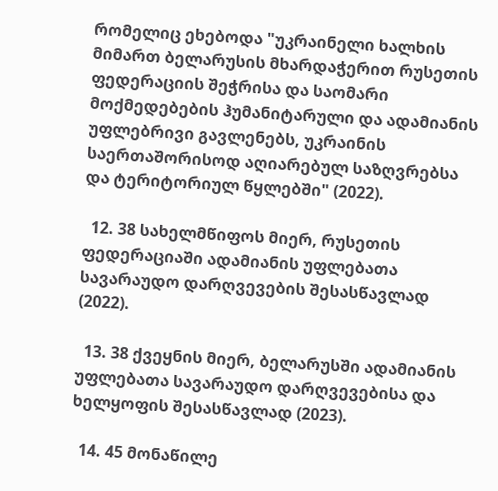რომელიც ეხებოდა "უკრაინელი ხალხის მიმართ ბელარუსის მხარდაჭერით რუსეთის ფედერაციის შეჭრისა და საომარი მოქმედებების ჰუმანიტარული და ადამიანის უფლებრივი გავლენებს, უკრაინის საერთაშორისოდ აღიარებულ საზღვრებსა და ტერიტორიულ წყლებში" (2022).

  12. 38 სახელმწიფოს მიერ, რუსეთის ფედერაციაში ადამიანის უფლებათა სავარაუდო დარღვევების შესასწავლად (2022).

  13. 38 ქვეყნის მიერ, ბელარუსში ადამიანის უფლებათა სავარაუდო დარღვევებისა და ხელყოფის შესასწავლად (2023).

  14. 45 მონაწილე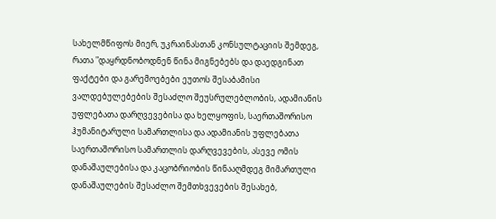სახელმწიფოს მიერ, უკრაინასთან კონსულტაციის შემდეგ, რათა "დაყრდნობოდნენ წინა მიგნებებს და დაედგინათ ფაქტები და გარემოებები ეუთოს შესაბამისი ვალდებულებების შესაძლო შეუსრულებლობის, ადამიანის უფლებათა დარღვევებისა და ხელყოფის, საერთაშორისო ჰუმანიტარული სამართლისა და ადამიანის უფლებათა საერთაშორისო სამართლის დარღვევების, ასევე ომის დანაშაულებისა და კაცობრიობის წინააღმდეგ მიმართული დანაშაულების შესაძლო შემთხვევების შესახებ,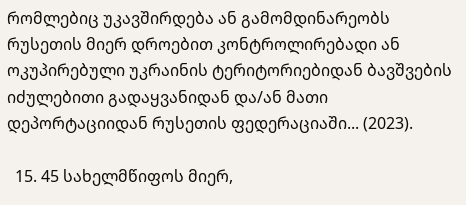რომლებიც უკავშირდება ან გამომდინარეობს რუსეთის მიერ დროებით კონტროლირებადი ან ოკუპირებული უკრაინის ტერიტორიებიდან ბავშვების იძულებითი გადაყვანიდან და/ან მათი დეპორტაციიდან რუსეთის ფედერაციაში... (2023).

  15. 45 სახელმწიფოს მიერ,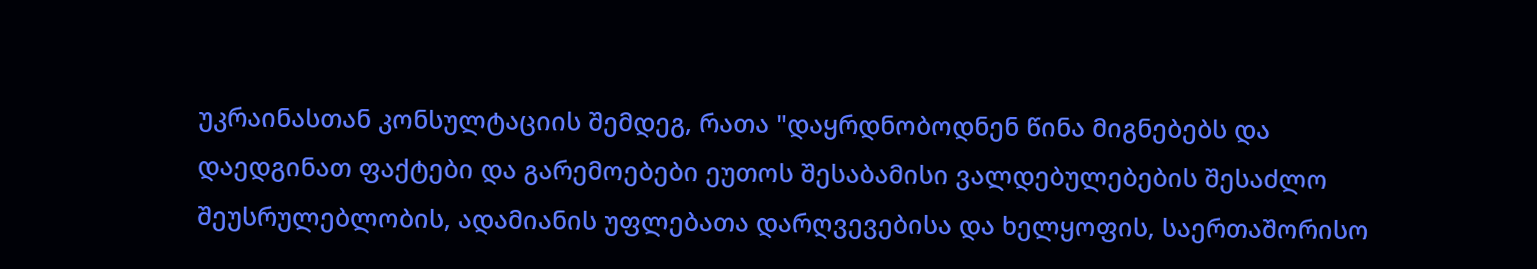უკრაინასთან კონსულტაციის შემდეგ, რათა "დაყრდნობოდნენ წინა მიგნებებს და დაედგინათ ფაქტები და გარემოებები ეუთოს შესაბამისი ვალდებულებების შესაძლო შეუსრულებლობის, ადამიანის უფლებათა დარღვევებისა და ხელყოფის, საერთაშორისო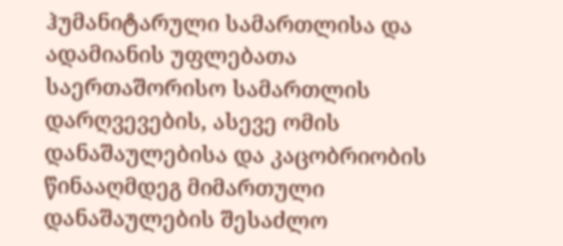ჰუმანიტარული სამართლისა და ადამიანის უფლებათა საერთაშორისო სამართლის დარღვევების, ასევე ომის დანაშაულებისა და კაცობრიობის წინააღმდეგ მიმართული დანაშაულების შესაძლო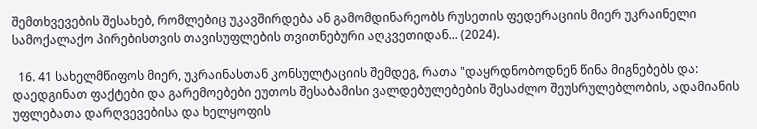შემთხვევების შესახებ, რომლებიც უკავშირდება ან გამომდინარეობს რუსეთის ფედერაციის მიერ უკრაინელი სამოქალაქო პირებისთვის თავისუფლების თვითნებური აღკვეთიდან... (2024).

  16. 41 სახელმწიფოს მიერ, უკრაინასთან კონსულტაციის შემდეგ, რათა "დაყრდნობოდნენ წინა მიგნებებს და: დაედგინათ ფაქტები და გარემოებები ეუთოს შესაბამისი ვალდებულებების შესაძლო შეუსრულებლობის, ადამიანის უფლებათა დარღვევებისა და ხელყოფის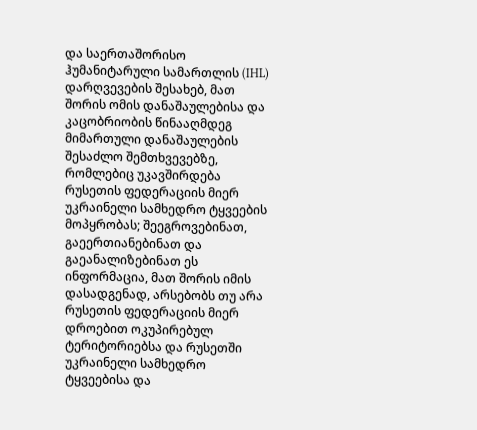და საერთაშორისო ჰუმანიტარული სამართლის (IHL) დარღვევების შესახებ, მათ შორის ომის დანაშაულებისა და კაცობრიობის წინააღმდეგ მიმართული დანაშაულების შესაძლო შემთხვევებზე, რომლებიც უკავშირდება რუსეთის ფედერაციის მიერ უკრაინელი სამხედრო ტყვეების მოპყრობას; შეეგროვებინათ, გაეერთიანებინათ და გაეანალიზებინათ ეს ინფორმაცია, მათ შორის იმის დასადგენად, არსებობს თუ არა რუსეთის ფედერაციის მიერ დროებით ოკუპირებულ ტერიტორიებსა და რუსეთში უკრაინელი სამხედრო ტყვეებისა და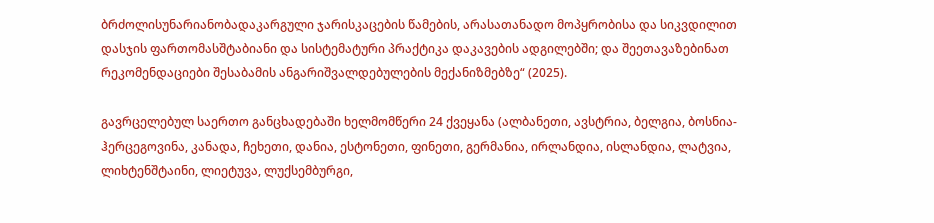ბრძოლისუნარიანობადაკარგული ჯარისკაცების წამების, არასათანადო მოპყრობისა და სიკვდილით დასჯის ფართომასშტაბიანი და სისტემატური პრაქტიკა დაკავების ადგილებში; და შეეთავაზებინათ რეკომენდაციები შესაბამის ანგარიშვალდებულების მექანიზმებზე“ (2025).

გავრცელებულ საერთო განცხადებაში ხელმომწერი 24 ქვეყანა (ალბანეთი, ავსტრია, ბელგია, ბოსნია-ჰერცეგოვინა, კანადა, ჩეხეთი, დანია, ესტონეთი, ფინეთი, გერმანია, ირლანდია, ისლანდია, ლატვია, ლიხტენშტაინი, ლიეტუვა, ლუქსემბურგი,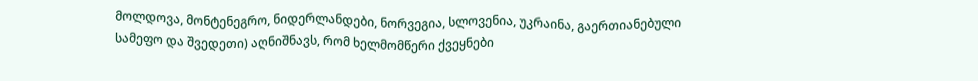მოლდოვა, მონტენეგრო, ნიდერლანდები, ნორვეგია, სლოვენია, უკრაინა, გაერთიანებული სამეფო და შვედეთი) აღნიშნავს, რომ ხელმომწერი ქვეყნები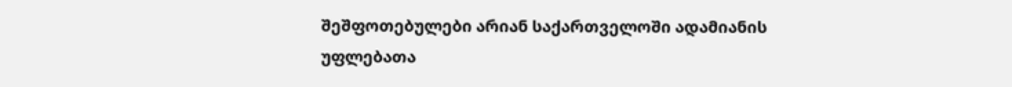შეშფოთებულები არიან საქართველოში ადამიანის უფლებათა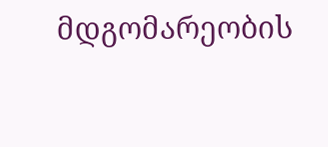მდგომარეობის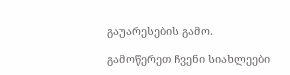გაუარესების გამო.

გამოწერეთ ჩვენი სიახლეები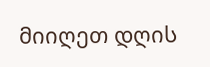მიიღეთ დღის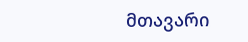მთავარი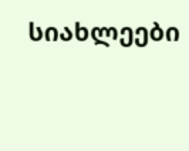სიახლეები